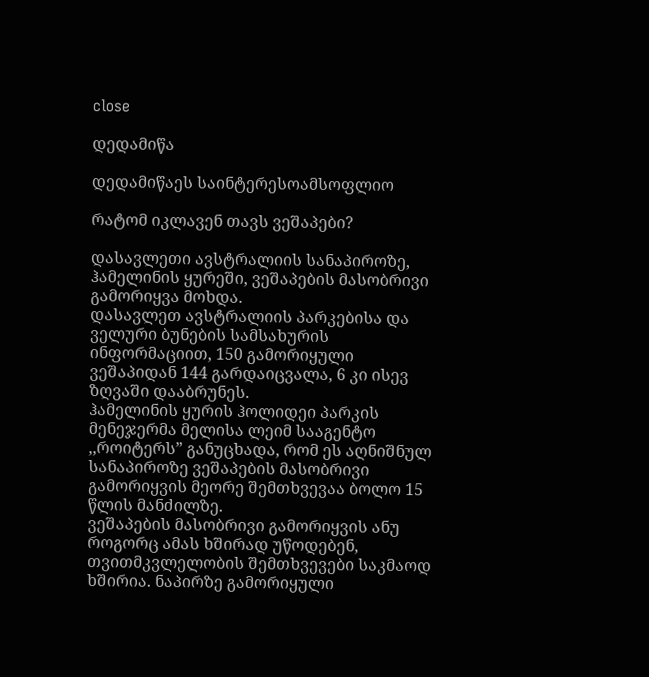close

დედამიწა

დედამიწაეს საინტერესოამსოფლიო

რატომ იკლავენ თავს ვეშაპები?

დასავლეთი ავსტრალიის სანაპიროზე, ჰამელინის ყურეში, ვეშაპების მასობრივი გამორიყვა მოხდა.
დასავლეთ ავსტრალიის პარკებისა და ველური ბუნების სამსახურის ინფორმაციით, 150 გამორიყული ვეშაპიდან 144 გარდაიცვალა, 6 კი ისევ ზღვაში დააბრუნეს.
ჰამელინის ყურის ჰოლიდეი პარკის მენეჯერმა მელისა ლეიმ სააგენტო ,,როიტერს” განუცხადა, რომ ეს აღნიშნულ სანაპიროზე ვეშაპების მასობრივი გამორიყვის მეორე შემთხვევაა ბოლო 15 წლის მანძილზე.
ვეშაპების მასობრივი გამორიყვის ანუ როგორც ამას ხშირად უწოდებენ, თვითმკვლელობის შემთხვევები საკმაოდ ხშირია. ნაპირზე გამორიყული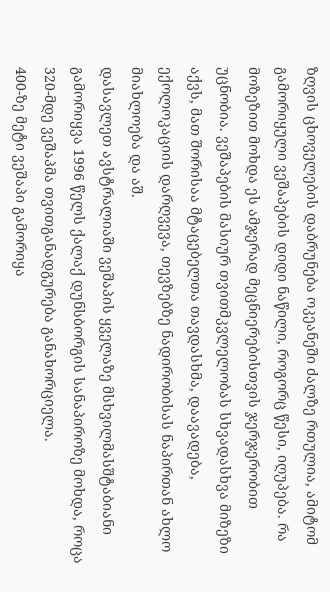ზღვის ცხოველების დაბრუნება ოკეანეში ძალზე რთულია, ამიტომ გამორიყული ვეშაპების დიდი ნაწილი, როგორც წესი, იღუპება. რა მოზეზით მოხდა ეს ამჯერად მეცნიერებისთვის ჯერჯერობით უცნობია. ვეშაპების მასიურ თვითმკვლელობას სხვადასხვა მიზეზი აქვს, მათ შორისაა მტაცებელთა თავდასხმა, დაავადება, ექოლოკაციის დარღვევა, თევზებზე ნადირობისას ნაპირთან ახლო მიახლოება და აშ.
დასავლეთ ავსტრალიაში ვეშაპის ყველაზე მსხვილმასშტაბიანი გამორიყვა 1996 წელს ქალაქ დუნსბორგის სანაპიროზე მოხდა, როცა 320-მდე ვეშაპმა თვითგანადგურება განახორციელა.
400-ზე მეტი ვეშაპი გამორიყა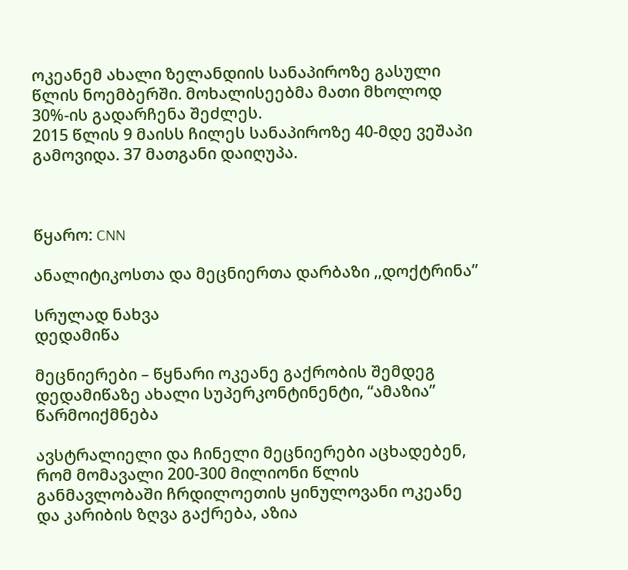ოკეანემ ახალი ზელანდიის სანაპიროზე გასული წლის ნოემბერში. მოხალისეებმა მათი მხოლოდ 30%-ის გადარჩენა შეძლეს.
2015 წლის 9 მაისს ჩილეს სანაპიროზე 40-მდე ვეშაპი გამოვიდა. 37 მათგანი დაიღუპა.



წყარო: CNN

ანალიტიკოსთა და მეცნიერთა დარბაზი ,,დოქტრინა”

სრულად ნახვა
დედამიწა

მეცნიერები – წყნარი ოკეანე გაქრობის შემდეგ დედამიწაზე ახალი სუპერკონტინენტი, “ამაზია” წარმოიქმნება

ავსტრალიელი და ჩინელი მეცნიერები აცხადებენ, რომ მომავალი 200-300 მილიონი წლის განმავლობაში ჩრდილოეთის ყინულოვანი ოკეანე და კარიბის ზღვა გაქრება, აზია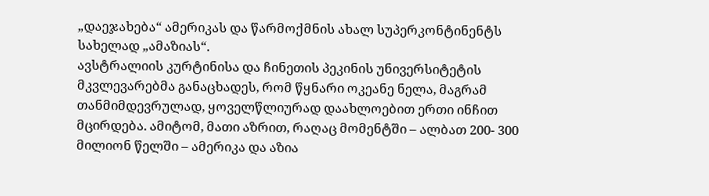„დაეჯახება“ ამერიკას და წარმოქმნის ახალ სუპერკონტინენტს სახელად „ამაზიას“.
ავსტრალიის კურტინისა და ჩინეთის პეკინის უნივერსიტეტის მკვლევარებმა განაცხადეს, რომ წყნარი ოკეანე ნელა, მაგრამ თანმიმდევრულად, ყოველწლიურად დაახლოებით ერთი ინჩით მცირდება. ამიტომ, მათი აზრით, რაღაც მომენტში – ალბათ 200- 300 მილიონ წელში – ამერიკა და აზია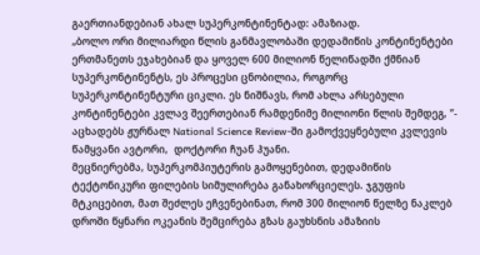გაერთიანდებიან ახალ სუპერკონტინენტად: ამაზიად.
„ბოლო ორი მილიარდი წლის განმავლობაში დედამიწის კონტინენტები ერთმანეთს ეჯახებიან და ყოველ 600 მილიონ წელიწადში ქმნიან სუპერკონტინენტს, ეს პროცესი ცნობილია, როგორც სუპერკონტინენტური ციკლი. ეს ნიშნავს, რომ ახლა არსებული კონტინენტები კვლავ შეერთებიან რამდენიმე მილიონი წლის შემდეგ, ”- აცხადებს ჟურნალ National Science Review-ში გამოქვეყნებული კვლევის წამყვანი ავტორი,  დოქტორი ჩუან ჰუანი.
მეცნიერებმა, სუპერკომპიუტერის გამოყენებით, დედამიწის ტექტონიკური ფილების სიმულირება განახორციელეს. ჯგუფის მტკიცებით, მათ შეძლეს ეჩვენებინათ, რომ 300 მილიონ წელზე ნაკლებ დროში წყნარი ოკეანის შემცირება გზას გაუხსნის ამაზიის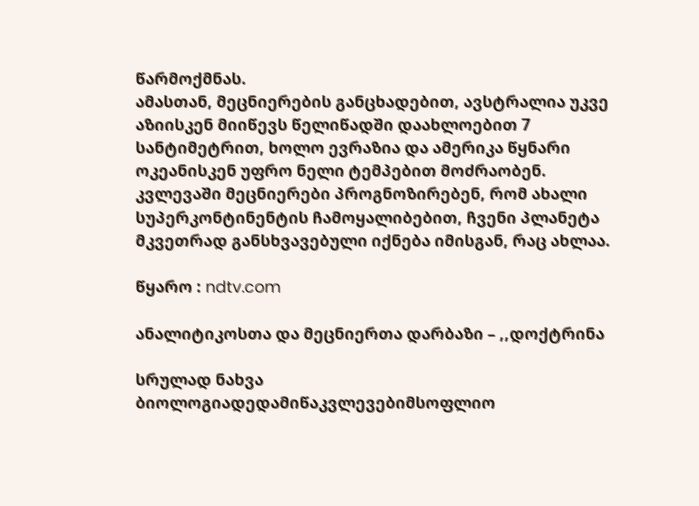წარმოქმნას.
ამასთან, მეცნიერების განცხადებით, ავსტრალია უკვე აზიისკენ მიიწევს წელიწადში დაახლოებით 7 სანტიმეტრით, ხოლო ევრაზია და ამერიკა წყნარი ოკეანისკენ უფრო ნელი ტემპებით მოძრაობენ.
კვლევაში მეცნიერები პროგნოზირებენ, რომ ახალი სუპერკონტინენტის ჩამოყალიბებით, ჩვენი პლანეტა მკვეთრად განსხვავებული იქნება იმისგან, რაც ახლაა.

წყარო : ndtv.com

ანალიტიკოსთა და მეცნიერთა დარბაზი – ,,დოქტრინა

სრულად ნახვა
ბიოლოგიადედამიწაკვლევებიმსოფლიო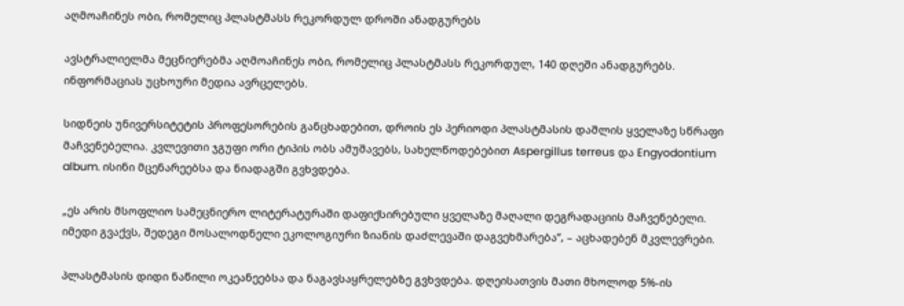აღმოაჩინეს ობი, რომელიც პლასტმასს რეკორდულ დროში ანადგურებს

ავსტრალიელმა მეცნიერებმა აღმოაჩინეს ობი, რომელიც პლასტმასს რეკორდულ, 140 დღეში ანადგურებს.  ინფორმაციას უცხოური მედია ავრცელებს.

სიდნეის უნივერსიტეტის პროფესორების განცხადებით, დროის ეს პერიოდი პლასტმასის დაშლის ყველაზე სწრაფი მაჩვენებელია. კვლევითი ჯგუფი ორი ტიპის ობს ამუშავებს, სახელწოდებებით Aspergillus terreus და Engyodontium album. ისინი მცენარეებსა და ნიადაგში გვხვდება.

„ეს არის მსოფლიო სამეცნიერო ლიტერატურაში დაფიქსირებული ყველაზე მაღალი დეგრადაციის მაჩვენებელი. იმედი გვაქვს, შედეგი მოსალოდნელი ეკოლოგიური ზიანის დაძლევაში დაგვეხმარება”, – აცხადებენ მკვლევრები.

პლასტმასის დიდი ნაწილი ოკეანეებსა და ნაგავსაყრელებზე გვხვდება. დღეისათვის მათი მხოლოდ 5%-ის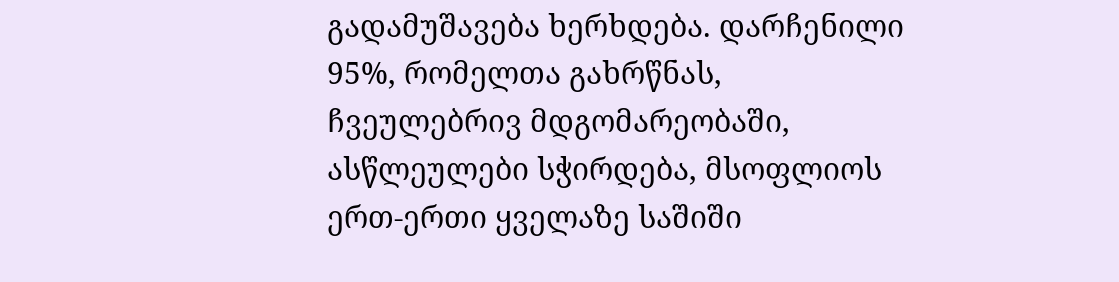გადამუშავება ხერხდება. დარჩენილი 95%, რომელთა გახრწნას, ჩვეულებრივ მდგომარეობაში, ასწლეულები სჭირდება, მსოფლიოს ერთ-ერთი ყველაზე საშიში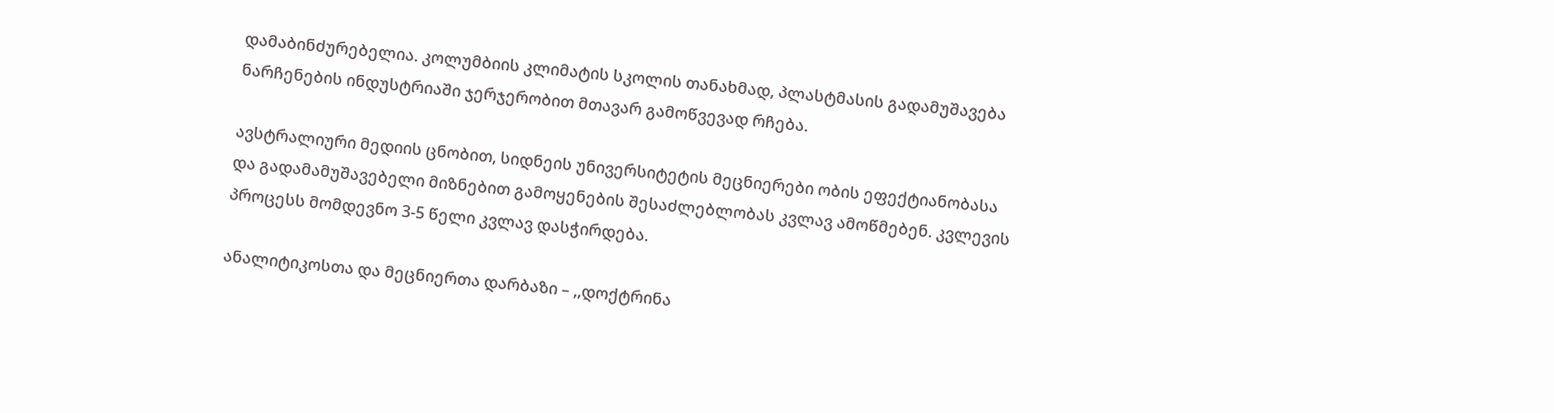დამაბინძურებელია. კოლუმბიის კლიმატის სკოლის თანახმად, პლასტმასის გადამუშავება ნარჩენების ინდუსტრიაში ჯერჯერობით მთავარ გამოწვევად რჩება.

ავსტრალიური მედიის ცნობით, სიდნეის უნივერსიტეტის მეცნიერები ობის ეფექტიანობასა და გადამამუშავებელი მიზნებით გამოყენების შესაძლებლობას კვლავ ამოწმებენ. კვლევის პროცესს მომდევნო 3-5 წელი კვლავ დასჭირდება.

ანალიტიკოსთა და მეცნიერთა დარბაზი – ,,დოქტრინა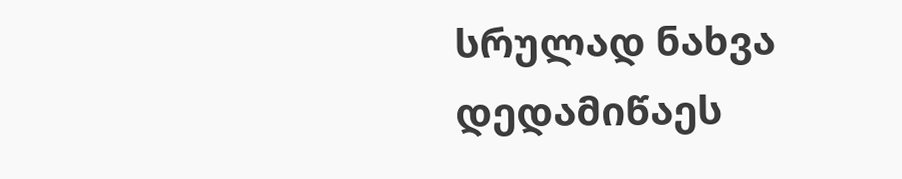სრულად ნახვა
დედამიწაეს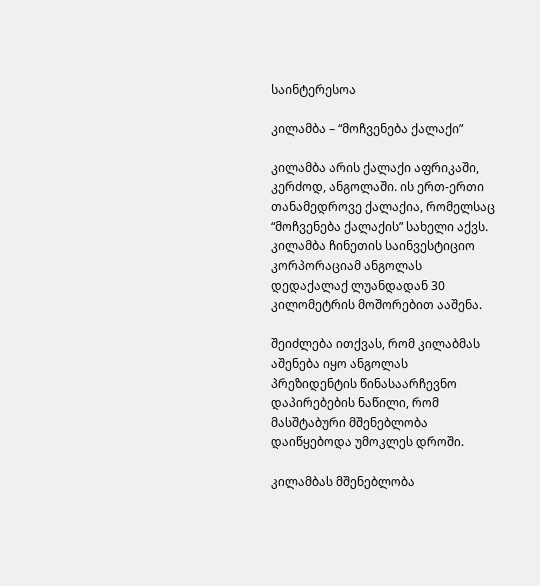საინტერესოა

კილამბა – “მოჩვენება ქალაქი”

კილამბა არის ქალაქი აფრიკაში, კერძოდ, ანგოლაში. ის ერთ-ერთი თანამედროვე ქალაქია, რომელსაც “მოჩვენება ქალაქის” სახელი აქვს. კილამბა ჩინეთის საინვესტიციო კორპორაციამ ანგოლას დედაქალაქ ლუანდადან 30 კილომეტრის მოშორებით ააშენა.

შეიძლება ითქვას, რომ კილაბმას აშენება იყო ანგოლას პრეზიდენტის წინასაარჩევნო დაპირებების ნაწილი, რომ მასშტაბური მშენებლობა დაიწყებოდა უმოკლეს დროში.

კილამბას მშენებლობა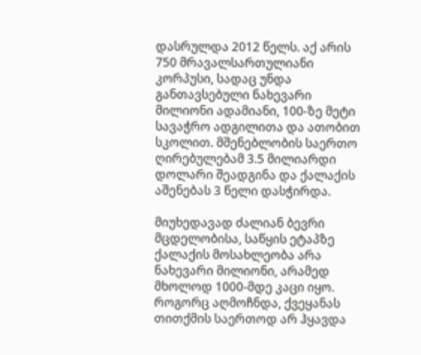დასრულდა 2012 წელს. აქ არის 750 მრავალსართულიანი კორპუსი, სადაც უნდა განთავსებული ნახევარი მილიონი ადამიანი, 100-ზე მეტი სავაჭრო ადგილითა და ათობით სკოლით. მშენებლობის საერთო ღირებულებამ 3.5 მილიარდი დოლარი შეადგინა და ქალაქის აშენებას 3 წელი დასჭირდა.

მიუხედავად ძალიან ბევრი მცდელობისა, საწყის ეტაპზე ქალაქის მოსახლეობა არა ნახევარი მილიონი, არამედ მხოლოდ 1000-მდე კაცი იყო. როგორც აღმოჩნდა, ქვეყანას თითქმის საერთოდ არ ჰყავდა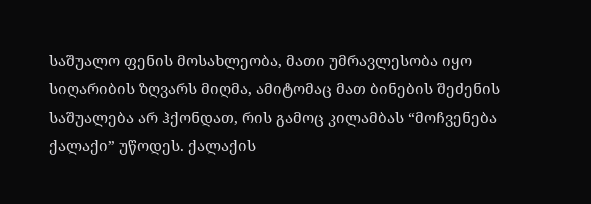საშუალო ფენის მოსახლეობა, მათი უმრავლესობა იყო სიღარიბის ზღვარს მიღმა, ამიტომაც მათ ბინების შეძენის საშუალება არ ჰქონდათ, რის გამოც კილამბას “მოჩვენება ქალაქი” უწოდეს. ქალაქის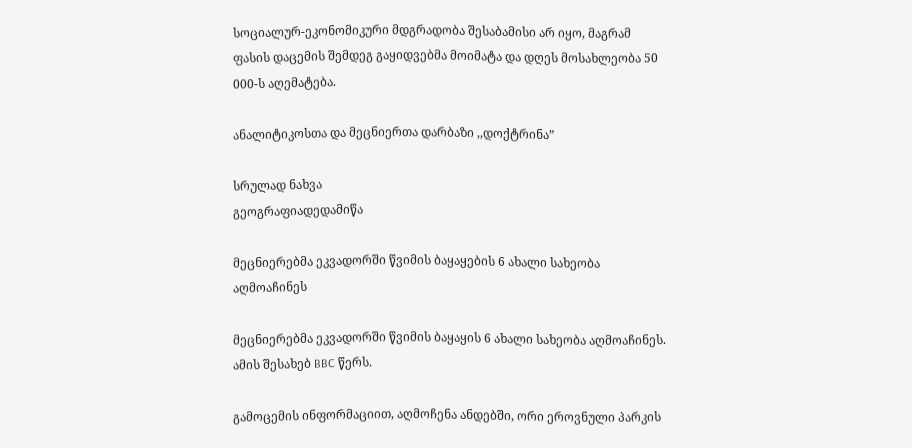სოციალურ-ეკონომიკური მდგრადობა შესაბამისი არ იყო, მაგრამ ფასის დაცემის შემდეგ გაყიდვებმა მოიმატა და დღეს მოსახლეობა 50 000-ს აღემატება.

ანალიტიკოსთა და მეცნიერთა დარბაზი ,,დოქტრინა”

სრულად ნახვა
გეოგრაფიადედამიწა

მეცნიერებმა ეკვადორში წვიმის ბაყაყების 6 ახალი სახეობა აღმოაჩინეს

მეცნიერებმა ეკვადორში წვიმის ბაყაყის 6 ახალი სახეობა აღმოაჩინეს. ამის შესახებ BBC წერს.

გამოცემის ინფორმაციით, აღმოჩენა ანდებში, ორი ეროვნული პარკის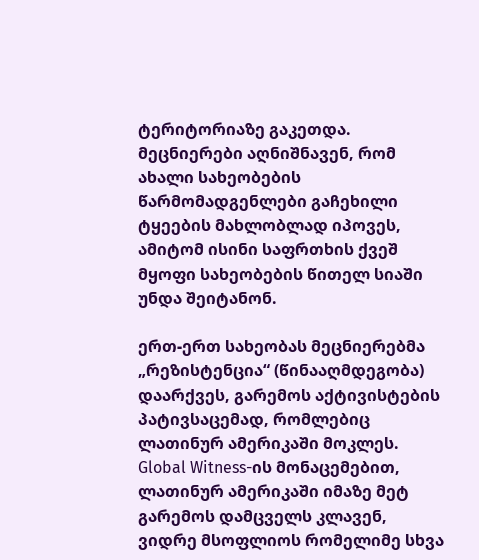ტერიტორიაზე გაკეთდა. მეცნიერები აღნიშნავენ, რომ ახალი სახეობების წარმომადგენლები გაჩეხილი ტყეების მახლობლად იპოვეს, ამიტომ ისინი საფრთხის ქვეშ მყოფი სახეობების წითელ სიაში უნდა შეიტანონ.

ერთ-ერთ სახეობას მეცნიერებმა „რეზისტენცია“ (წინააღმდეგობა) დაარქვეს, გარემოს აქტივისტების პატივსაცემად, რომლებიც ლათინურ ამერიკაში მოკლეს. Global Witness-ის მონაცემებით, ლათინურ ამერიკაში იმაზე მეტ გარემოს დამცველს კლავენ, ვიდრე მსოფლიოს რომელიმე სხვა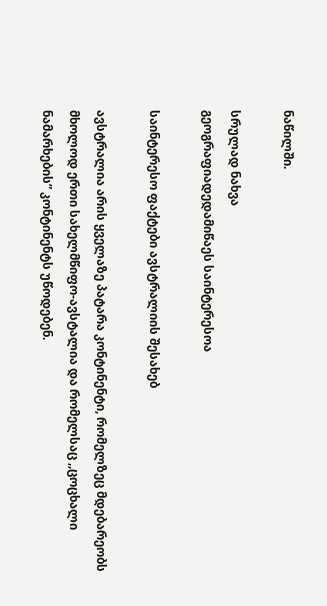ნაწილში.

სრულად ნახვა
გეოგრაფიადედამიწაეს საინტერესოა

საინტერესო ფაქტები ავსტრალიის შესახებ

ავსტრალია არის ყველაზე პატარა კონტინენტი, რომელზეც მდებარეობს მხოლოდ ერთი სახელმწიფო-ავსტალია და რომელსაც ,,ცოცხალი ნამარხების” კონტინენტს უწოდებენ.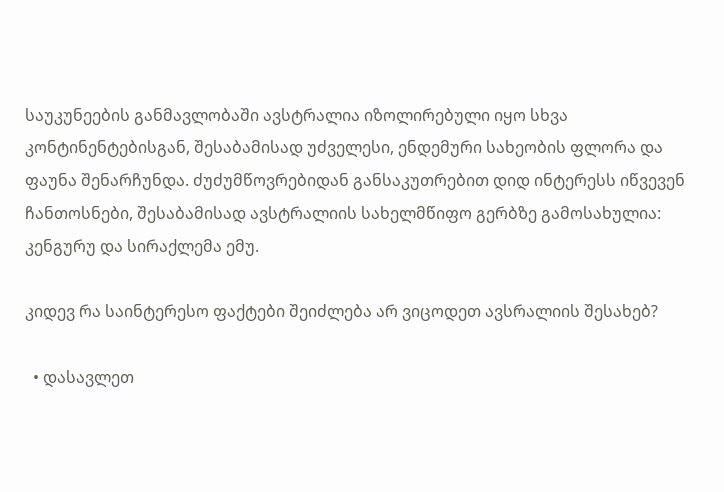საუკუნეების განმავლობაში ავსტრალია იზოლირებული იყო სხვა კონტინენტებისგან, შესაბამისად უძველესი, ენდემური სახეობის ფლორა და ფაუნა შენარჩუნდა. ძუძუმწოვრებიდან განსაკუთრებით დიდ ინტერესს იწვევენ ჩანთოსნები, შესაბამისად ავსტრალიის სახელმწიფო გერბზე გამოსახულია: კენგურუ და სირაქლემა ემუ.

კიდევ რა საინტერესო ფაქტები შეიძლება არ ვიცოდეთ ავსრალიის შესახებ?

  • დასავლეთ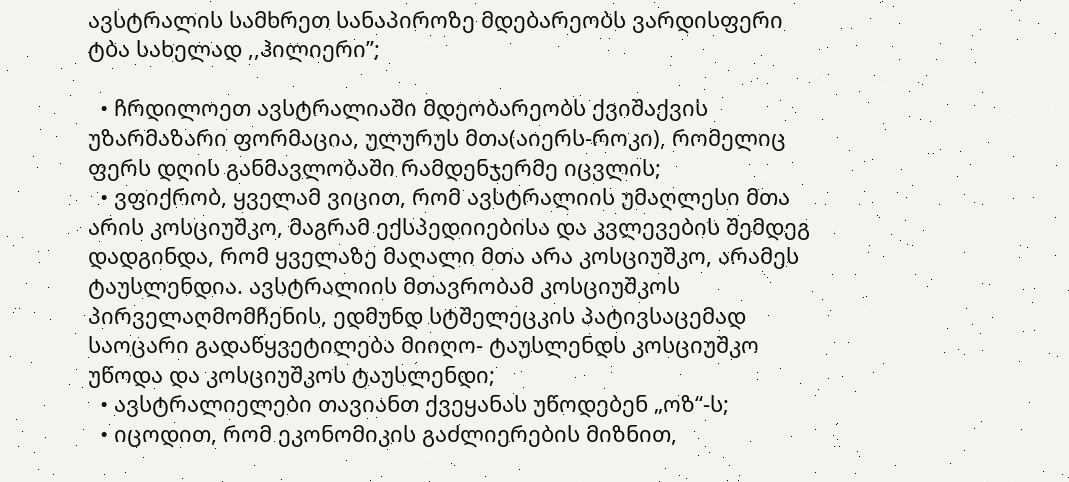ავსტრალის სამხრეთ სანაპიროზე მდებარეობს ვარდისფერი ტბა სახელად ,,ჰილიერი”;

  • ჩრდილოეთ ავსტრალიაში მდეობარეობს ქვიშაქვის უზარმაზარი ფორმაცია, ულურუს მთა(აიერს-როკი), რომელიც ფერს დღის განმავლობაში რამდენჯერმე იცვლის;
  • ვფიქრობ, ყველამ ვიცით, რომ ავსტრალიის უმაღლესი მთა არის კოსციუშკო, მაგრამ ექსპედიიებისა და კვლევების შემდეგ დადგინდა, რომ ყველაზე მაღალი მთა არა კოსციუშკო, არამეს ტაუსლენდია. ავსტრალიის მთავრობამ კოსციუშკოს პირველაღმომჩენის, ედმუნდ სტშელეცკის პატივსაცემად საოცარი გადაწყვეტილება მიიღო- ტაუსლენდს კოსციუშკო უწოდა და კოსციუშკოს ტაუსლენდი;
  • ავსტრალიელები თავიანთ ქვეყანას უწოდებენ „ოზ“-ს;
  • იცოდით, რომ ეკონომიკის გაძლიერების მიზნით,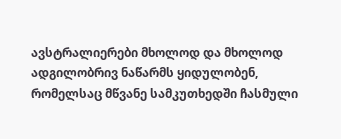ავსტრალიერები მხოლოდ და მხოლოდ ადგილობრივ ნაწარმს ყიდულობენ, რომელსაც მწვანე სამკუთხედში ჩასმული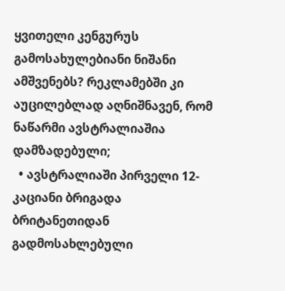ყვითელი კენგურუს გამოსახულებიანი ნიშანი ამშვენებს? რეკლამებში კი აუცილებლად აღნიშნავენ, რომ ნაწარმი ავსტრალიაშია დამზადებული;
  • ავსტრალიაში პირველი 12-კაციანი ბრიგადა ბრიტანეთიდან გადმოსახლებული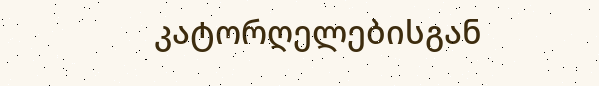კატორღელებისგან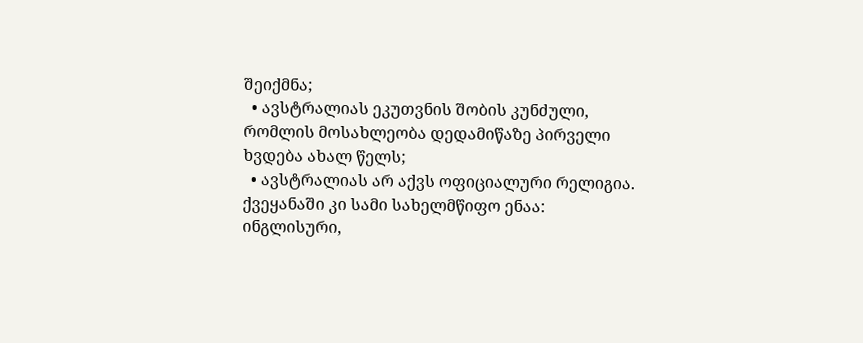შეიქმნა;
  • ავსტრალიას ეკუთვნის შობის კუნძული, რომლის მოსახლეობა დედამიწაზე პირველი ხვდება ახალ წელს;
  • ავსტრალიას არ აქვს ოფიციალური რელიგია. ქვეყანაში კი სამი სახელმწიფო ენაა: ინგლისური,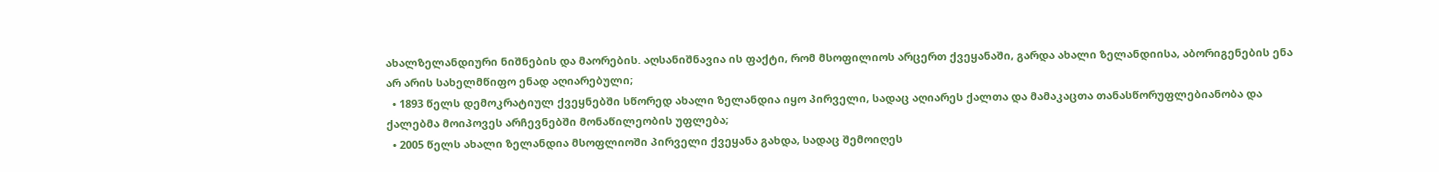ახალზელანდიური ნიშნების და მაორების. აღსანიშნავია ის ფაქტი, რომ მსოფილიოს არცერთ ქვეყანაში, გარდა ახალი ზელანდიისა, აბორიგენების ენა არ არის სახელმწიფო ენად აღიარებული;
  • 1893 წელს დემოკრატიულ ქვეყნებში სწორედ ახალი ზელანდია იყო პირველი, სადაც აღიარეს ქალთა და მამაკაცთა თანასწორუფლებიანობა და ქალებმა მოიპოვეს არჩევნებში მონაწილეობის უფლება;
  • 2005 წელს ახალი ზელანდია მსოფლიოში პირველი ქვეყანა გახდა, სადაც შემოიღეს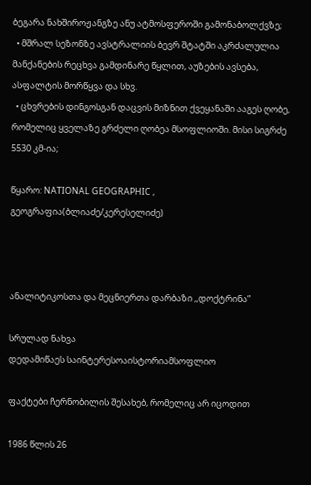ბეგარა ნახშიროჟანგზე ანუ ატმოსფეროში გამონაბოლქვზე;
  • მშრალ სეზონზე ავსტრალიის ბევრ შტატში აკრძალულია მანქანების რეცხვა გამდინარე წყლით, აუზების ავსება, ასფალტის მორწყვა და სხვ.
  • ცხვრების დინგოსგან დაცვის მიზნით ქვეყანაში ააგეს ღობე, რომელიც ყველაზე გრძელი ღობეა მსოფლიოში. მისი სიგრძე 5530 კმ-ია;

წყარო: NATIONAL GEOGRAPHIC , გეოგრაფია(ბლიაძე/კერესელიძე)



ანალიტიკოსთა და მეცნიერთა დარბაზი ,,დოქტრინა”

სრულად ნახვა
დედამიწაეს საინტერესოაისტორიამსოფლიო

ფაქტები ჩერნობილის შესახებ, რომელიც არ იცოდით

1986 წლის 26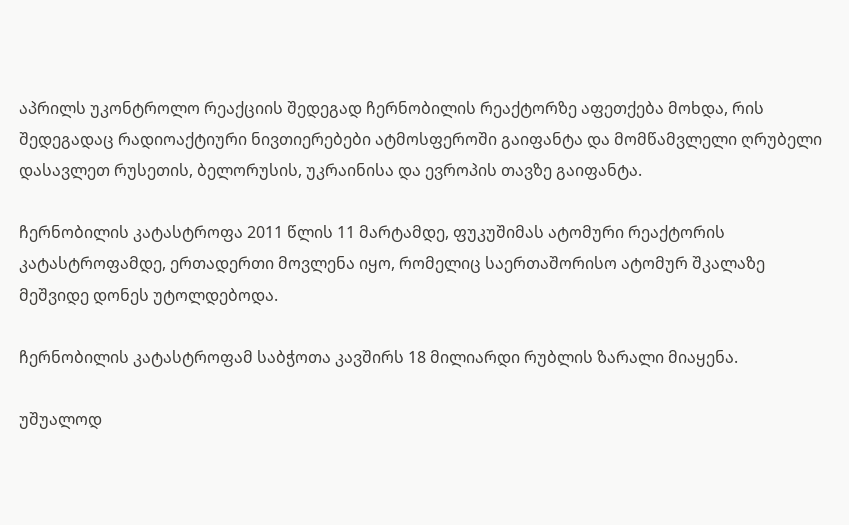აპრილს უკონტროლო რეაქციის შედეგად ჩერნობილის რეაქტორზე აფეთქება მოხდა, რის შედეგადაც რადიოაქტიური ნივთიერებები ატმოსფეროში გაიფანტა და მომწამვლელი ღრუბელი დასავლეთ რუსეთის, ბელორუსის, უკრაინისა და ევროპის თავზე გაიფანტა.

ჩერნობილის კატასტროფა 2011 წლის 11 მარტამდე, ფუკუშიმას ატომური რეაქტორის კატასტროფამდე, ერთადერთი მოვლენა იყო, რომელიც საერთაშორისო ატომურ შკალაზე მეშვიდე დონეს უტოლდებოდა.

ჩერნობილის კატასტროფამ საბჭოთა კავშირს 18 მილიარდი რუბლის ზარალი მიაყენა.

უშუალოდ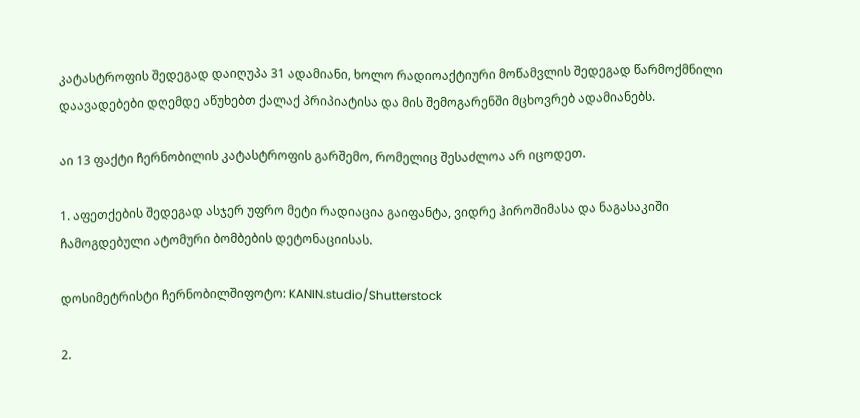კატასტროფის შედეგად დაიღუპა 31 ადამიანი, ხოლო რადიოაქტიური მოწამვლის შედეგად წარმოქმნილი დაავადებები დღემდე აწუხებთ ქალაქ პრიპიატისა და მის შემოგარენში მცხოვრებ ადამიანებს.

აი 13 ფაქტი ჩერნობილის კატასტროფის გარშემო, რომელიც შესაძლოა არ იცოდეთ.

1. აფეთქების შედეგად ასჯერ უფრო მეტი რადიაცია გაიფანტა, ვიდრე ჰიროშიმასა და ნაგასაკიში ჩამოგდებული ატომური ბომბების დეტონაციისას.

დოსიმეტრისტი ჩერნობილშიფოტო: KANIN.studio/Shutterstock

2.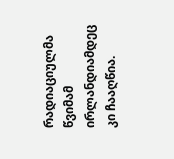რადიაციულმა წვიმამ ირლანდიამდეც კი ჩააღწია.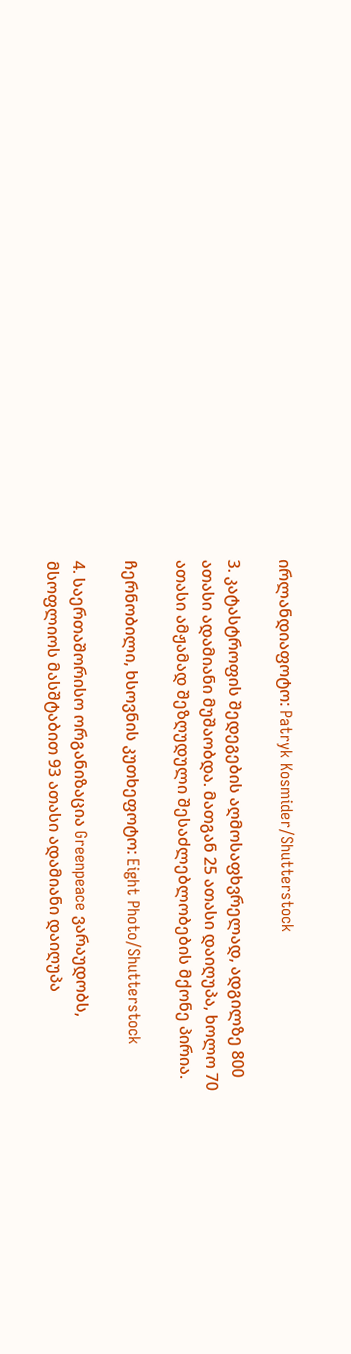ირლანდიაფოტო: Patryk Kosmider/Shutterstock

3. კატასტროფის შედეგების აღმოსაფხვრელად, ადგილზე 800 ათასი ადამიანი მუშაობდა. მათგან 25 ათასი დაიღუპა, ხოლო 70 ათასი ამჟამად შეზღუდული შესაძლებლობების მქონე პირია.

ჩერნობილი, ხსოვნის კუთხეფოტო: Eight Photo/Shutterstock

4. საერთაშორისო ორგანიზაცია Greenpeace ვარაუდობს, მსოფლიოს მასშტაბით 93 ათასი ადამიანი დაიღუპა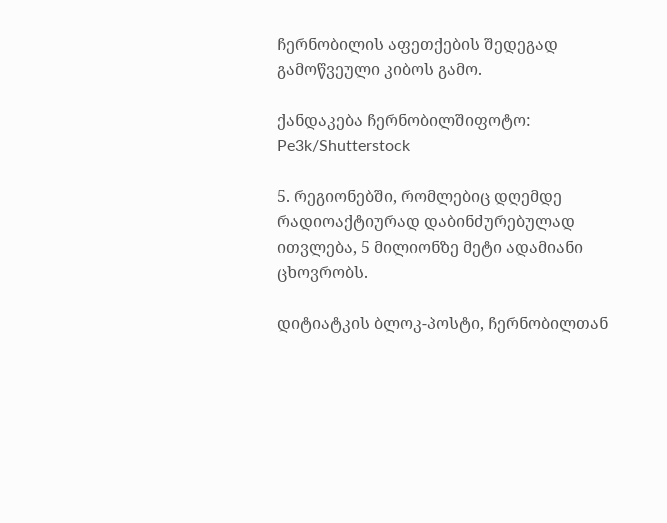ჩერნობილის აფეთქების შედეგად გამოწვეული კიბოს გამო.

ქანდაკება ჩერნობილშიფოტო: Pe3k/Shutterstock

5. რეგიონებში, რომლებიც დღემდე რადიოაქტიურად დაბინძურებულად ითვლება, 5 მილიონზე მეტი ადამიანი ცხოვრობს.

დიტიატკის ბლოკ-პოსტი, ჩერნობილთან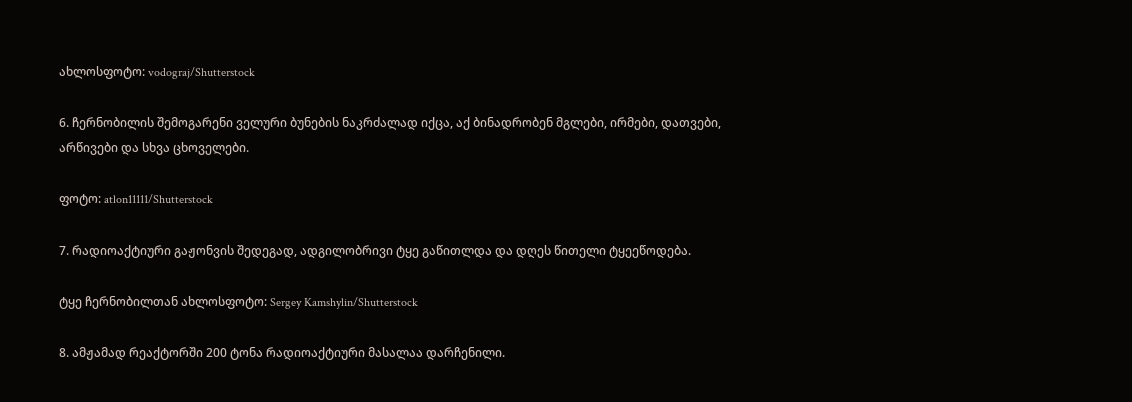ახლოსფოტო: vodograj/Shutterstock

6. ჩერნობილის შემოგარენი ველური ბუნების ნაკრძალად იქცა, აქ ბინადრობენ მგლები, ირმები, დათვები, არწივები და სხვა ცხოველები.

ფოტო: atlon11111/Shutterstock

7. რადიოაქტიური გაჟონვის შედეგად, ადგილობრივი ტყე გაწითლდა და დღეს წითელი ტყეეწოდება.

ტყე ჩერნობილთან ახლოსფოტო: Sergey Kamshylin/Shutterstock

8. ამჟამად რეაქტორში 200 ტონა რადიოაქტიური მასალაა დარჩენილი.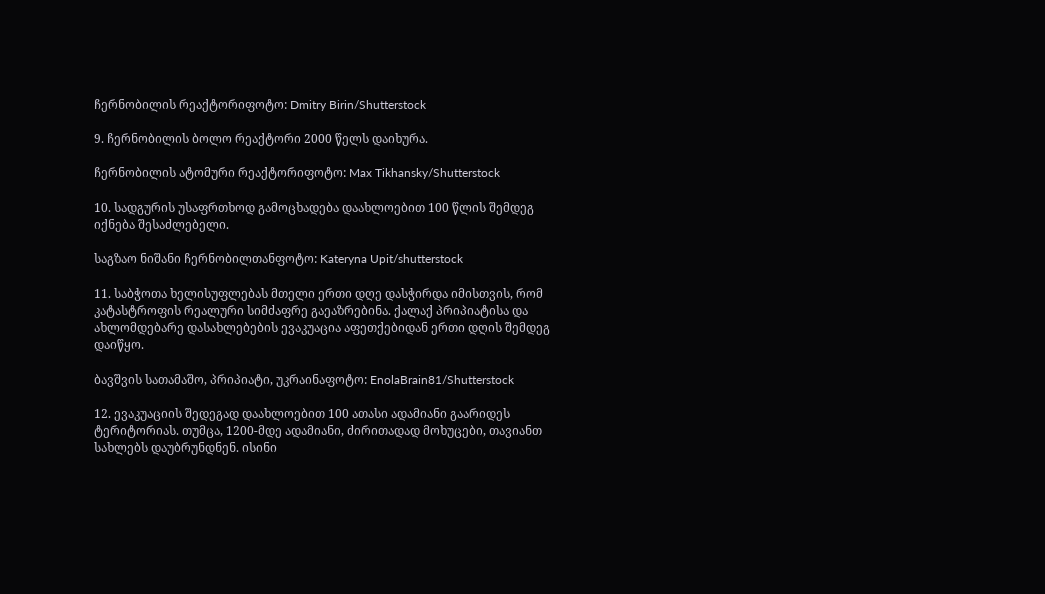ჩერნობილის რეაქტორიფოტო: Dmitry Birin/Shutterstock

9. ჩერნობილის ბოლო რეაქტორი 2000 წელს დაიხურა.

ჩერნობილის ატომური რეაქტორიფოტო: Max Tikhansky/Shutterstock

10. სადგურის უსაფრთხოდ გამოცხადება დაახლოებით 100 წლის შემდეგ იქნება შესაძლებელი.

საგზაო ნიშანი ჩერნობილთანფოტო: Kateryna Upit/shutterstock

11. საბჭოთა ხელისუფლებას მთელი ერთი დღე დასჭირდა იმისთვის, რომ კატასტროფის რეალური სიმძაფრე გაეაზრებინა. ქალაქ პრიპიატისა და ახლომდებარე დასახლებების ევაკუაცია აფეთქებიდან ერთი დღის შემდეგ დაიწყო.

ბავშვის სათამაშო, პრიპიატი, უკრაინაფოტო: EnolaBrain81/Shutterstock

12. ევაკუაციის შედეგად დაახლოებით 100 ათასი ადამიანი გაარიდეს ტერიტორიას. თუმცა, 1200-მდე ადამიანი, ძირითადად მოხუცები, თავიანთ სახლებს დაუბრუნდნენ. ისინი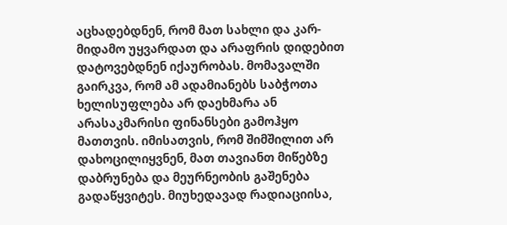აცხადებდნენ, რომ მათ სახლი და კარ-მიდამო უყვარდათ და არაფრის დიდებით დატოვებდნენ იქაურობას. მომავალში გაირკვა, რომ ამ ადამიანებს საბჭოთა ხელისუფლება არ დაეხმარა ან არასაკმარისი ფინანსები გამოჰყო მათთვის. იმისათვის, რომ შიმშილით არ დახოცილიყვნენ, მათ თავიანთ მიწებზე დაბრუნება და მეურნეობის გაშენება გადაწყვიტეს. მიუხედავად რადიაციისა,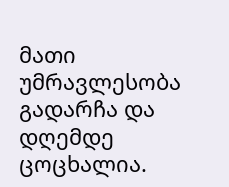მათი უმრავლესობა გადარჩა და დღემდე ცოცხალია.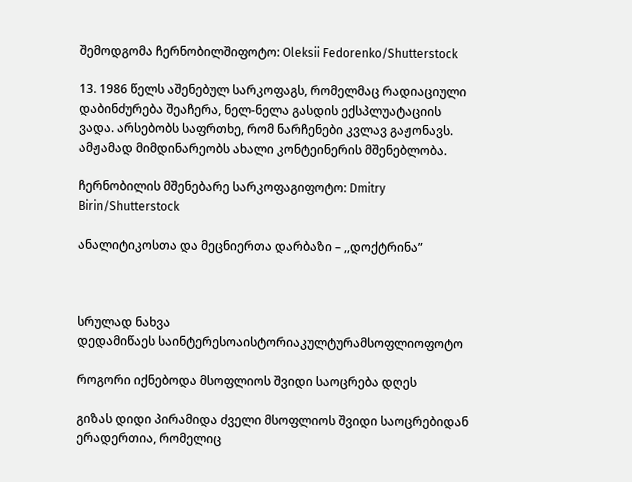შემოდგომა ჩერნობილშიფოტო: Oleksii Fedorenko/Shutterstock

13. 1986 წელს აშენებულ სარკოფაგს, რომელმაც რადიაციული დაბინძურება შეაჩერა, ნელ-ნელა გასდის ექსპლუატაციის ვადა. არსებობს საფრთხე, რომ ნარჩენები კვლავ გაჟონავს. ამჟამად მიმდინარეობს ახალი კონტეინერის მშენებლობა.

ჩერნობილის მშენებარე სარკოფაგიფოტო: Dmitry Birin/Shutterstock

ანალიტიკოსთა და მეცნიერთა დარბაზი – ,,დოქტრინა”



სრულად ნახვა
დედამიწაეს საინტერესოაისტორიაკულტურამსოფლიოფოტო

როგორი იქნებოდა მსოფლიოს შვიდი საოცრება დღეს

გიზას დიდი პირამიდა ძველი მსოფლიოს შვიდი საოცრებიდან ერადერთია, რომელიც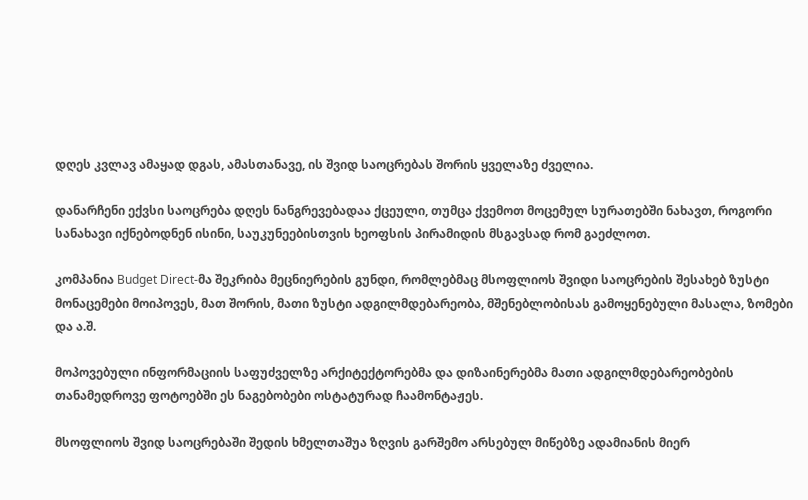დღეს კვლავ ამაყად დგას, ამასთანავე, ის შვიდ საოცრებას შორის ყველაზე ძველია.

დანარჩენი ექვსი საოცრება დღეს ნანგრევებადაა ქცეული, თუმცა ქვემოთ მოცემულ სურათებში ნახავთ, როგორი სანახავი იქნებოდნენ ისინი, საუკუნეებისთვის ხეოფსის პირამიდის მსგავსად რომ გაეძლოთ.

კომპანია Budget Direct-მა შეკრიბა მეცნიერების გუნდი, რომლებმაც მსოფლიოს შვიდი საოცრების შესახებ ზუსტი მონაცემები მოიპოვეს, მათ შორის, მათი ზუსტი ადგილმდებარეობა, მშენებლობისას გამოყენებული მასალა, ზომები და ა.შ.

მოპოვებული ინფორმაციის საფუძველზე არქიტექტორებმა და დიზაინერებმა მათი ადგილმდებარეობების თანამედროვე ფოტოებში ეს ნაგებობები ოსტატურად ჩაამონტაჟეს.

მსოფლიოს შვიდ საოცრებაში შედის ხმელთაშუა ზღვის გარშემო არსებულ მიწებზე ადამიანის მიერ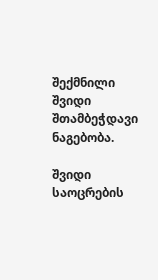შექმნილი შვიდი შთამბეჭდავი ნაგებობა.

შვიდი საოცრების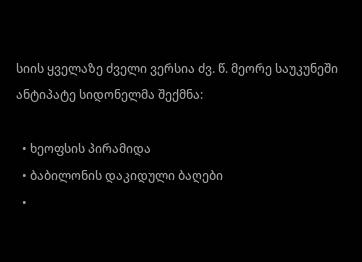სიის ყველაზე ძველი ვერსია ძვ. წ. მეორე საუკუნეში ანტიპატე სიდონელმა შექმნა:

  • ხეოფსის პირამიდა
  • ბაბილონის დაკიდული ბაღები
  •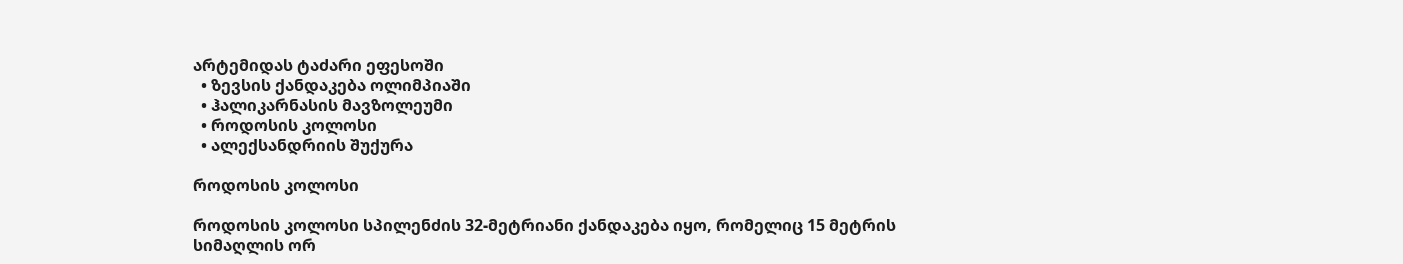არტემიდას ტაძარი ეფესოში
  • ზევსის ქანდაკება ოლიმპიაში
  • ჰალიკარნასის მავზოლეუმი
  • როდოსის კოლოსი
  • ალექსანდრიის შუქურა

როდოსის კოლოსი

როდოსის კოლოსი სპილენძის 32-მეტრიანი ქანდაკება იყო, რომელიც 15 მეტრის სიმაღლის ორ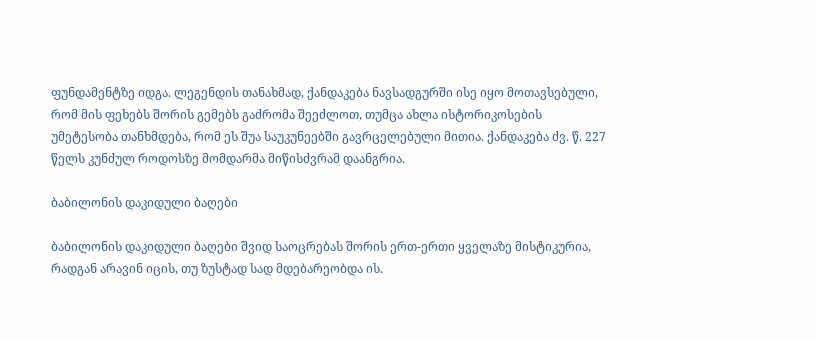ფუნდამენტზე იდგა. ლეგენდის თანახმად, ქანდაკება ნავსადგურში ისე იყო მოთავსებული, რომ მის ფეხებს შორის გემებს გაძრომა შეეძლოთ, თუმცა ახლა ისტორიკოსების უმეტესობა თანხმდება, რომ ეს შუა საუკუნეებში გავრცელებული მითია. ქანდაკება ძვ. წ. 227 წელს კუნძულ როდოსზე მომდარმა მიწისძვრამ დაანგრია.

ბაბილონის დაკიდული ბაღები

ბაბილონის დაკიდული ბაღები შვიდ საოცრებას შორის ერთ-ერთი ყველაზე მისტიკურია, რადგან არავინ იცის, თუ ზუსტად სად მდებარეობდა ის.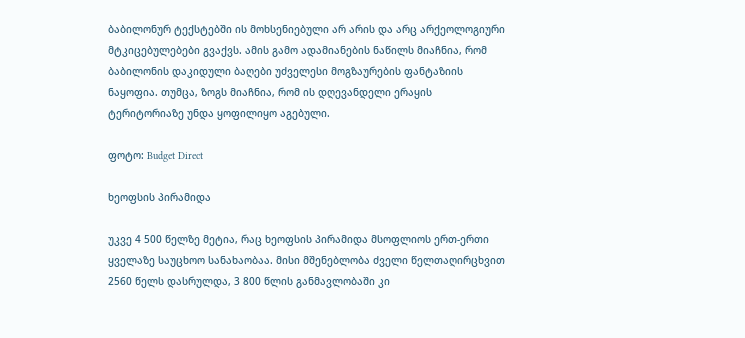ბაბილონურ ტექსტებში ის მოხსენიებული არ არის და არც არქეოლოგიური მტკიცებულებები გვაქვს. ამის გამო ადამიანების ნაწილს მიაჩნია, რომ ბაბილონის დაკიდული ბაღები უძველესი მოგზაურების ფანტაზიის ნაყოფია. თუმცა, ზოგს მიაჩნია, რომ ის დღევანდელი ერაყის ტერიტორიაზე უნდა ყოფილიყო აგებული.

ფოტო: Budget Direct

ხეოფსის პირამიდა

უკვე 4 500 წელზე მეტია, რაც ხეოფსის პირამიდა მსოფლიოს ერთ-ერთი ყველაზე საუცხოო სანახაობაა. მისი მშენებლობა ძველი წელთაღირცხვით 2560 წელს დასრულდა, 3 800 წლის განმავლობაში კი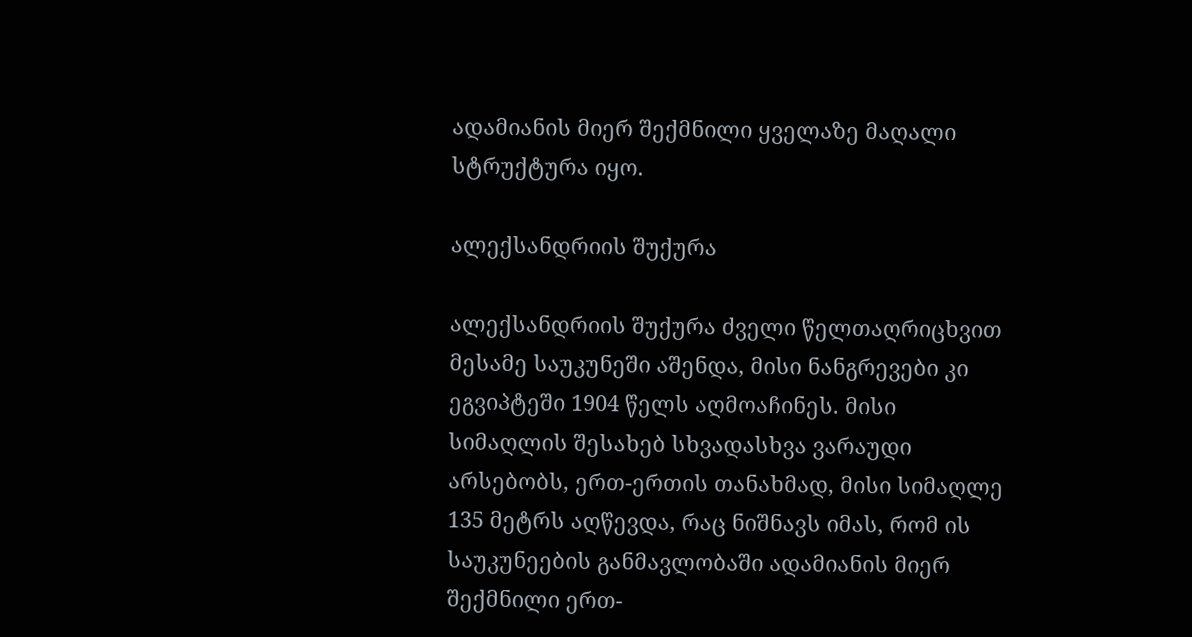ადამიანის მიერ შექმნილი ყველაზე მაღალი სტრუქტურა იყო.

ალექსანდრიის შუქურა

ალექსანდრიის შუქურა ძველი წელთაღრიცხვით მესამე საუკუნეში აშენდა, მისი ნანგრევები კი ეგვიპტეში 1904 წელს აღმოაჩინეს. მისი სიმაღლის შესახებ სხვადასხვა ვარაუდი არსებობს, ერთ-ერთის თანახმად, მისი სიმაღლე 135 მეტრს აღწევდა, რაც ნიშნავს იმას, რომ ის საუკუნეების განმავლობაში ადამიანის მიერ შექმნილი ერთ-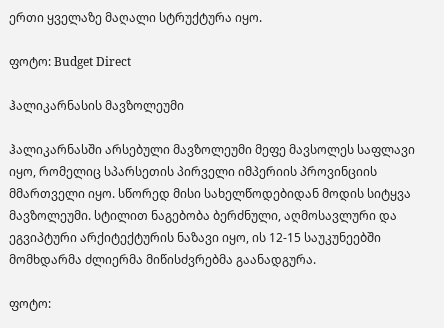ერთი ყველაზე მაღალი სტრუქტურა იყო.

ფოტო: Budget Direct

ჰალიკარნასის მავზოლეუმი

ჰალიკარნასში არსებული მავზოლეუმი მეფე მავსოლეს საფლავი იყო, რომელიც სპარსეთის პირველი იმპერიის პროვინციის მმართველი იყო. სწორედ მისი სახელწოდებიდან მოდის სიტყვა მავზოლეუმი. სტილით ნაგებობა ბერძნული, აღმოსავლური და ეგვიპტური არქიტექტურის ნაზავი იყო, ის 12-15 საუკუნეებში მომხდარმა ძლიერმა მიწისძვრებმა გაანადგურა.

ფოტო: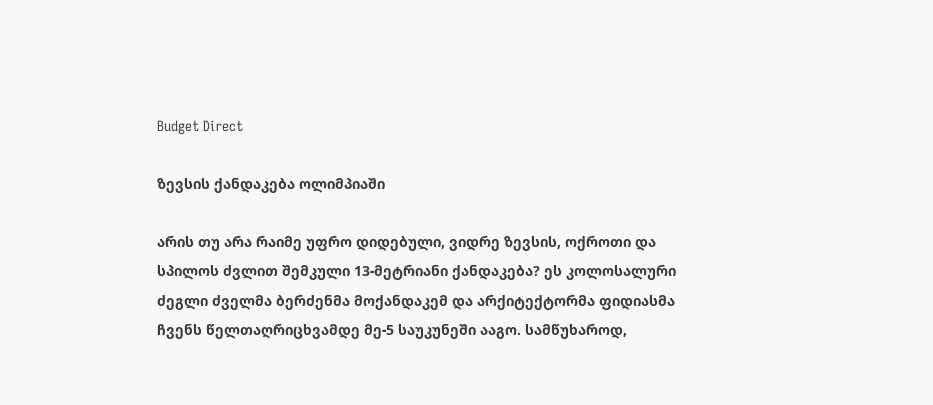Budget Direct

ზევსის ქანდაკება ოლიმპიაში

არის თუ არა რაიმე უფრო დიდებული, ვიდრე ზევსის, ოქროთი და სპილოს ძვლით შემკული 13-მეტრიანი ქანდაკება? ეს კოლოსალური ძეგლი ძველმა ბერძენმა მოქანდაკემ და არქიტექტორმა ფიდიასმა ჩვენს წელთაღრიცხვამდე მე-5 საუკუნეში ააგო. სამწუხაროდ,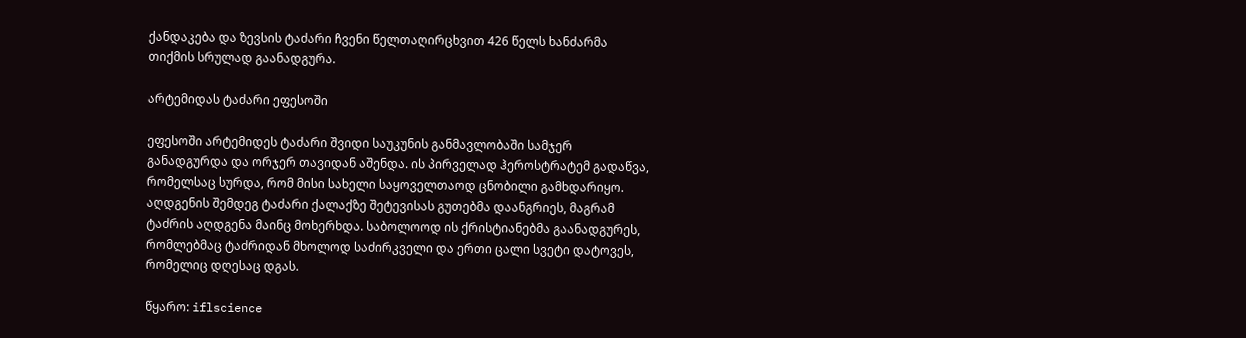ქანდაკება და ზევსის ტაძარი ჩვენი წელთაღირცხვით 426 წელს ხანძარმა თიქმის სრულად გაანადგურა.

არტემიდას ტაძარი ეფესოში

ეფესოში არტემიდეს ტაძარი შვიდი საუკუნის განმავლობაში სამჯერ განადგურდა და ორჯერ თავიდან აშენდა. ის პირველად ჰეროსტრატემ გადაწვა, რომელსაც სურდა, რომ მისი სახელი საყოველთაოდ ცნობილი გამხდარიყო. აღდგენის შემდეგ ტაძარი ქალაქზე შეტევისას გუთებმა დაანგრიეს, მაგრამ ტაძრის აღდგენა მაინც მოხერხდა. საბოლოოდ ის ქრისტიანებმა გაანადგურეს, რომლებმაც ტაძრიდან მხოლოდ საძირკველი და ერთი ცალი სვეტი დატოვეს, რომელიც დღესაც დგას.

წყარო: iflscience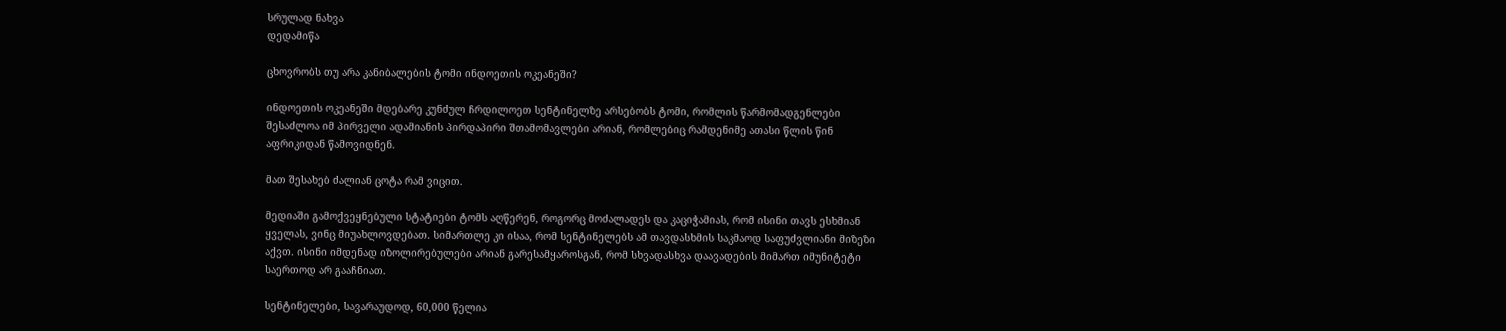სრულად ნახვა
დედამიწა

ცხოვრობს თუ არა კანიბალების ტომი ინდოეთის ოკეანეში?

ინდოეთის ოკეანეში მდებარე კუნძულ ჩრდილოეთ სენტინელზე არსებობს ტომი, რომლის წარმომადგენლები შესაძლოა იმ პირველი ადამიანის პირდაპირი შთამომავლები არიან, რომლებიც რამდენიმე ათასი წლის წინ აფრიკიდან წამოვიდნენ.

მათ შესახებ ძალიან ცოტა რამ ვიცით.

მედიაში გამოქვეყნებული სტატიები ტომს აღწერენ, როგორც მოძალადეს და კაციჭამიას, რომ ისინი თავს ესხმიან ყველას, ვინც მიუახლოვდებათ. სიმართლე კი ისაა, რომ სენტინელებს ამ თავდასხმის საკმაოდ საფუძვლიანი მიზეზი აქვთ. ისინი იმდენად იზოლირებულები არიან გარესამყაროსგან, რომ სხვადასხვა დაავადების მიმართ იმუნიტეტი საერთოდ არ გააჩნიათ.

სენტინელები, სავარაუდოდ, 60,000 წელია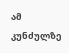ამ კუნძულზე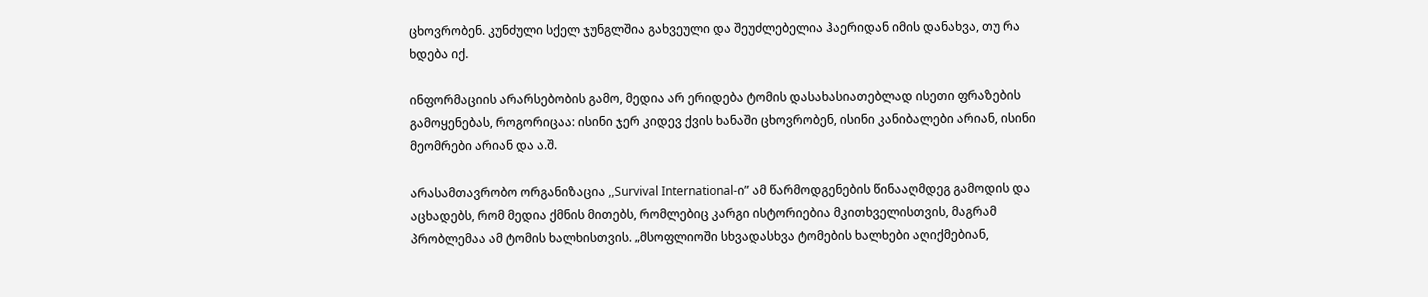ცხოვრობენ. კუნძული სქელ ჯუნგლშია გახვეული და შეუძლებელია ჰაერიდან იმის დანახვა, თუ რა ხდება იქ.

ინფორმაციის არარსებობის გამო, მედია არ ერიდება ტომის დასახასიათებლად ისეთი ფრაზების გამოყენებას, როგორიცაა: ისინი ჯერ კიდევ ქვის ხანაში ცხოვრობენ, ისინი კანიბალები არიან, ისინი მეომრები არიან და ა.შ.

არასამთავრობო ორგანიზაცია ,,Survival International-ი” ამ წარმოდგენების წინააღმდეგ გამოდის და აცხადებს, რომ მედია ქმნის მითებს, რომლებიც კარგი ისტორიებია მკითხველისთვის, მაგრამ პრობლემაა ამ ტომის ხალხისთვის. „მსოფლიოში სხვადასხვა ტომების ხალხები აღიქმებიან,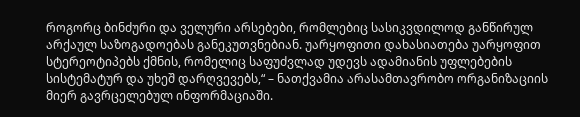როგორც ბინძური და ველური არსებები, რომლებიც სასიკვდილოდ განწირულ არქაულ საზოგადოებას განეკუთვნებიან. უარყოფითი დახასიათება უარყოფით სტერეოტიპებს ქმნის, რომელიც საფუძვლად უდევს ადამიანის უფლებების სისტემატურ და უხეშ დარღვევებს,“ – ნათქვამია არასამთავრობო ორგანიზაციის მიერ გავრცელებულ ინფორმაციაში.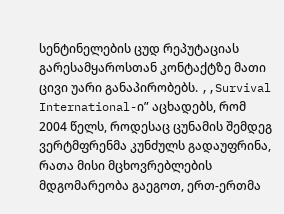სენტინელების ცუდ რეპუტაციას  გარესამყაროსთან კონტაქტზე მათი ცივი უარი განაპირობებს. ,,Survival International-ი” აცხადებს, რომ 2004 წელს, როდესაც ცუნამის შემდეგ ვერტმფრენმა კუნძულს გადაუფრინა, რათა მისი მცხოვრებლების მდგომარეობა გაეგოთ, ერთ-ერთმა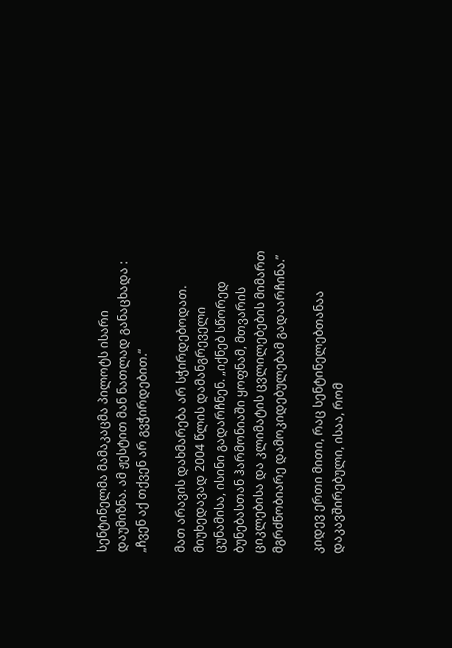სენტინელმა მამაკაცმა პილოტს ისარი დაუმიზნა. ამ ჟესტით მან ნათლად განაცხადა : „ჩვენ აქ თქვენ არ გვჭირდებით.“

მათ არავის დახმარება არ სჭირდებოდათ. მიუხედავად 2004 წლის დამანგრეველი ცუნამისა, ისინი გადარჩნენ. „იქნებ სწორედ ბუნებასთან ჰარმონიაში ყოფნამ, მთვარის ციკლებისა და კლიმატის ცვლილებების მიმართ მგრძნობიარე დამოკიდებულებამ გადაარჩინა.”

კიდევ ერთი მითი, რაც სენტინელებთანაა დაკავშირებული, ისაა, რომ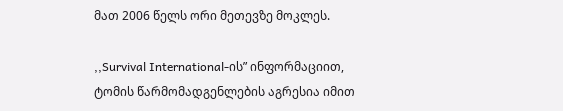მათ 2006 წელს ორი მეთევზე მოკლეს.

,,Survival International-ის” ინფორმაციით, ტომის წარმომადგენლების აგრესია იმით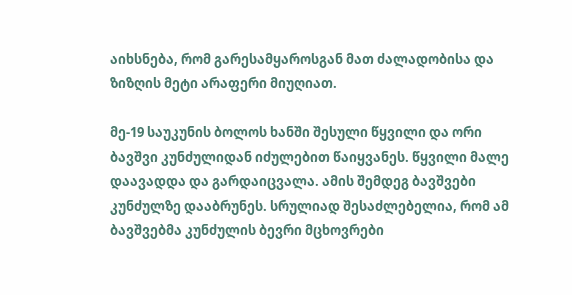აიხსნება, რომ გარესამყაროსგან მათ ძალადობისა და ზიზღის მეტი არაფერი მიუღიათ.

მე-19 საუკუნის ბოლოს ხანში შესული წყვილი და ორი ბავშვი კუნძულიდან იძულებით წაიყვანეს. წყვილი მალე დაავადდა და გარდაიცვალა. ამის შემდეგ ბავშვები კუნძულზე დააბრუნეს. სრულიად შესაძლებელია, რომ ამ ბავშვებმა კუნძულის ბევრი მცხოვრები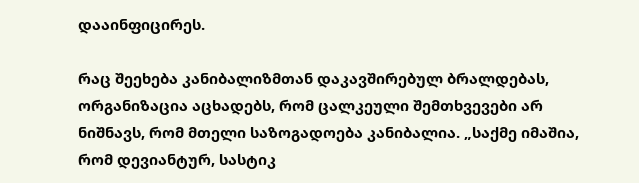დააინფიცირეს.

რაც შეეხება კანიბალიზმთან დაკავშირებულ ბრალდებას, ორგანიზაცია აცხადებს, რომ ცალკეული შემთხვევები არ ნიშნავს, რომ მთელი საზოგადოება კანიბალია. „საქმე იმაშია, რომ დევიანტურ, სასტიკ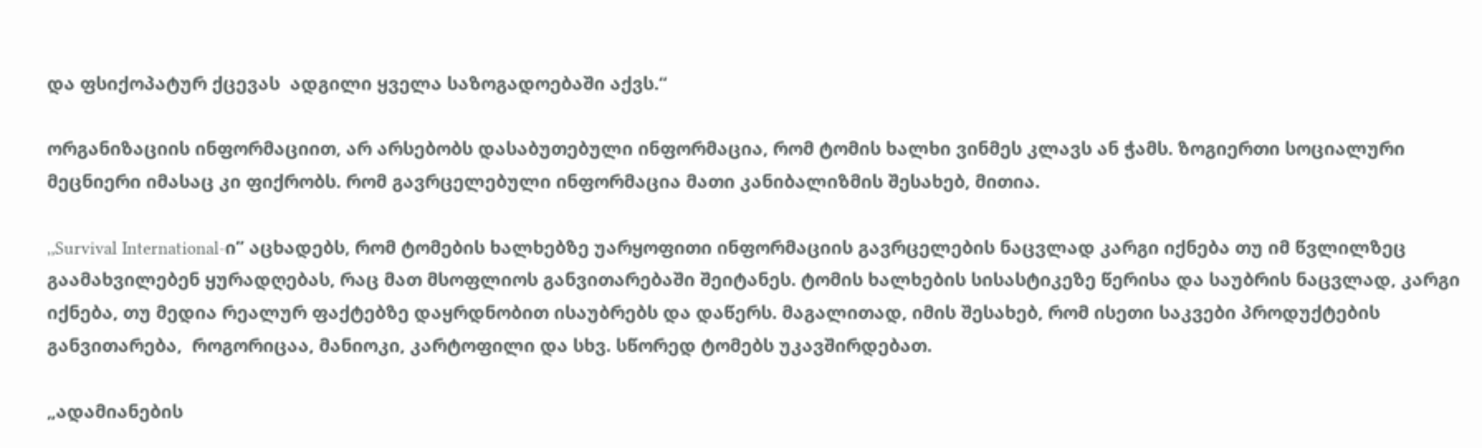და ფსიქოპატურ ქცევას  ადგილი ყველა საზოგადოებაში აქვს.“

ორგანიზაციის ინფორმაციით, არ არსებობს დასაბუთებული ინფორმაცია, რომ ტომის ხალხი ვინმეს კლავს ან ჭამს. ზოგიერთი სოციალური მეცნიერი იმასაც კი ფიქრობს. რომ გავრცელებული ინფორმაცია მათი კანიბალიზმის შესახებ, მითია.

,,Survival International-ი” აცხადებს, რომ ტომების ხალხებზე უარყოფითი ინფორმაციის გავრცელების ნაცვლად კარგი იქნება თუ იმ წვლილზეც გაამახვილებენ ყურადღებას, რაც მათ მსოფლიოს განვითარებაში შეიტანეს. ტომის ხალხების სისასტიკეზე წერისა და საუბრის ნაცვლად, კარგი იქნება, თუ მედია რეალურ ფაქტებზე დაყრდნობით ისაუბრებს და დაწერს. მაგალითად, იმის შესახებ, რომ ისეთი საკვები პროდუქტების განვითარება,  როგორიცაა, მანიოკი, კარტოფილი და სხვ. სწორედ ტომებს უკავშირდებათ.

„ადამიანების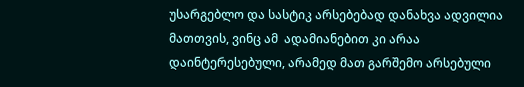უსარგებლო და სასტიკ არსებებად დანახვა ადვილია მათთვის, ვინც ამ  ადამიანებით კი არაა დაინტერესებული, არამედ მათ გარშემო არსებული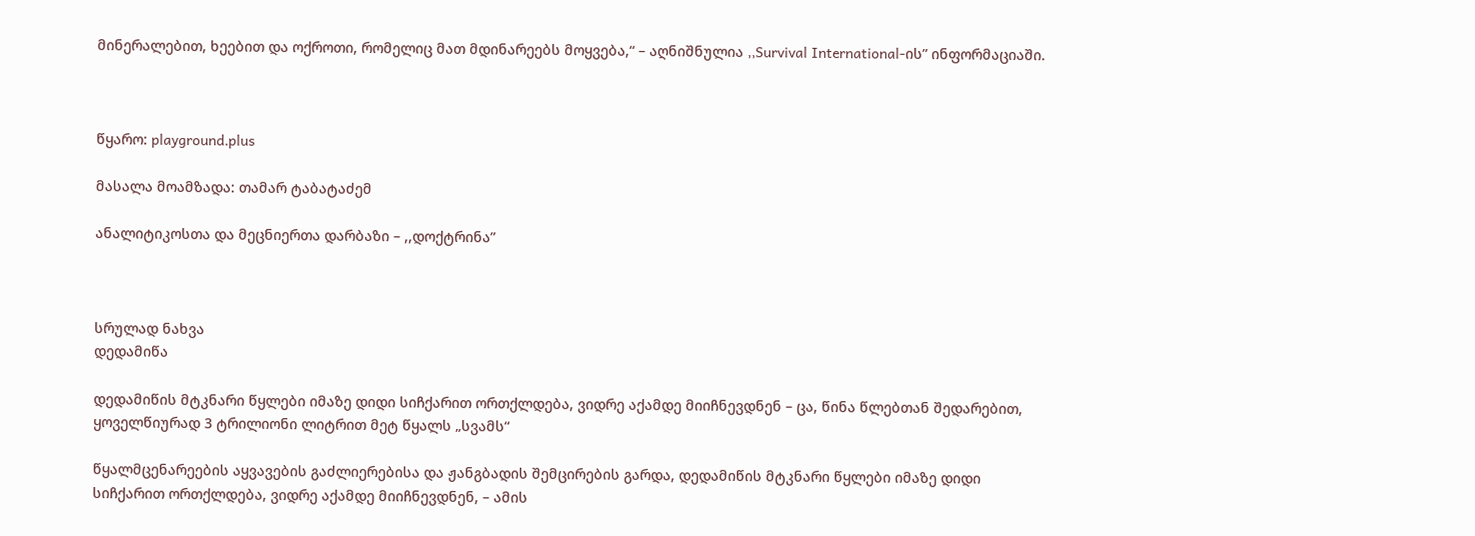მინერალებით, ხეებით და ოქროთი, რომელიც მათ მდინარეებს მოყვება,“ – აღნიშნულია ,,Survival International-ის” ინფორმაციაში.



წყარო: playground.plus

მასალა მოამზადა: თამარ ტაბატაძემ

ანალიტიკოსთა და მეცნიერთა დარბაზი – ,,დოქტრინა”



სრულად ნახვა
დედამიწა

დედამიწის მტკნარი წყლები იმაზე დიდი სიჩქარით ორთქლდება, ვიდრე აქამდე მიიჩნევდნენ – ცა, წინა წლებთან შედარებით, ყოველწიურად 3 ტრილიონი ლიტრით მეტ წყალს „სვამს“

წყალმცენარეების აყვავების გაძლიერებისა და ჟანგბადის შემცირების გარდა, დედამიწის მტკნარი წყლები იმაზე დიდი სიჩქარით ორთქლდება, ვიდრე აქამდე მიიჩნევდნენ, – ამის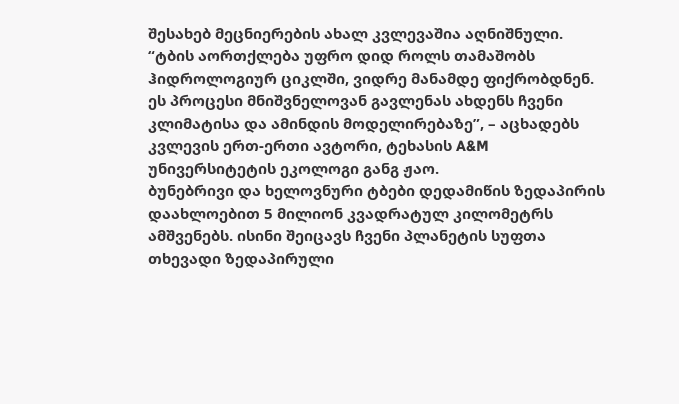შესახებ მეცნიერების ახალ კვლევაშია აღნიშნული.
“ტბის აორთქლება უფრო დიდ როლს თამაშობს ჰიდროლოგიურ ციკლში, ვიდრე მანამდე ფიქრობდნენ. ეს პროცესი მნიშვნელოვან გავლენას ახდენს ჩვენი კლიმატისა და ამინდის მოდელირებაზე”, – აცხადებს კვლევის ერთ-ერთი ავტორი, ტეხასის A&M უნივერსიტეტის ეკოლოგი განგ ჟაო.
ბუნებრივი და ხელოვნური ტბები დედამიწის ზედაპირის დაახლოებით 5 მილიონ კვადრატულ კილომეტრს ამშვენებს. ისინი შეიცავს ჩვენი პლანეტის სუფთა თხევადი ზედაპირული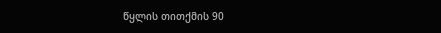წყლის თითქმის 90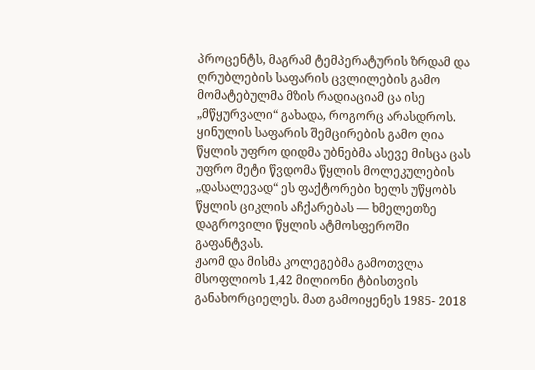პროცენტს, მაგრამ ტემპერატურის ზრდამ და ღრუბლების საფარის ცვლილების გამო მომატებულმა მზის რადიაციამ ცა ისე „მწყურვალი“ გახადა, როგორც არასდროს.
ყინულის საფარის შემცირების გამო ღია წყლის უფრო დიდმა უბნებმა ასევე მისცა ცას უფრო მეტი წვდომა წყლის მოლეკულების „დასალევად“ ეს ფაქტორები ხელს უწყობს წყლის ციკლის აჩქარებას — ხმელეთზე დაგროვილი წყლის ატმოსფეროში გაფანტვას.
ჟაომ და მისმა კოლეგებმა გამოთვლა მსოფლიოს 1,42 მილიონი ტბისთვის განახორციელეს. მათ გამოიყენეს 1985- 2018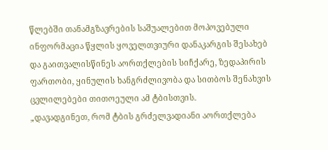წლებში თანამგზავრების საშუალებით მოპოვებული ინფორმაცია წყლის ყოველთვიური დანაკარგის შესახებ და გაითვალისწინეს აორთქლების სიჩქარე, ზედაპირის ფართობი, ყინულის ხანგრძლივობა და სითბოს შენახვის ცვლილებები თითოეული ამ ტბისთვის.
„დავადგინეთ, რომ ტბის გრძელვადიანი აორთქლება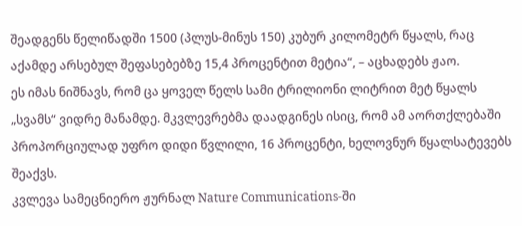შეადგენს წელიწადში 1500 (პლუს-მინუს 150) კუბურ კილომეტრ წყალს, რაც აქამდე არსებულ შეფასებებზე 15,4 პროცენტით მეტია“, – აცხადებს ჟაო.
ეს იმას ნიშნავს, რომ ცა ყოველ წელს სამი ტრილიონი ლიტრით მეტ წყალს „სვამს“ ვიდრე მანამდე. მკვლევრებმა დაადგინეს ისიც, რომ ამ აორთქლებაში პროპორციულად უფრო დიდი წვლილი, 16 პროცენტი, ხელოვნურ წყალსატევებს შეაქვს.
კვლევა სამეცნიერო ჟურნალ Nature Communications-ში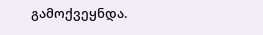გამოქვეყნდა.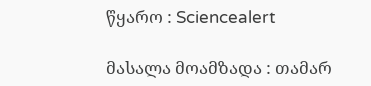წყარო : Sciencealert

მასალა მოამზადა : თამარ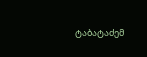ტაბატაძემ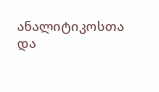ანალიტიკოსთა და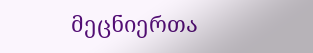მეცნიერთა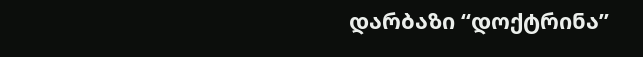დარბაზი “დოქტრინა”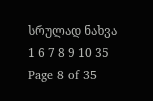სრულად ნახვა
1 6 7 8 9 10 35
Page 8 of 35